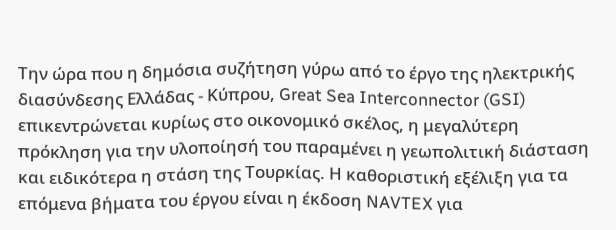Την ώρα που η δημόσια συζήτηση γύρω από το έργο της ηλεκτρικής διασύνδεσης Ελλάδας - Κύπρου, Great Sea Interconnector (GSI) επικεντρώνεται κυρίως στο οικονομικό σκέλος, η μεγαλύτερη πρόκληση για την υλοποίησή του παραμένει η γεωπολιτική διάσταση και ειδικότερα η στάση της Τουρκίας. Η καθοριστική εξέλιξη για τα επόμενα βήματα του έργου είναι η έκδοση NAVTEX για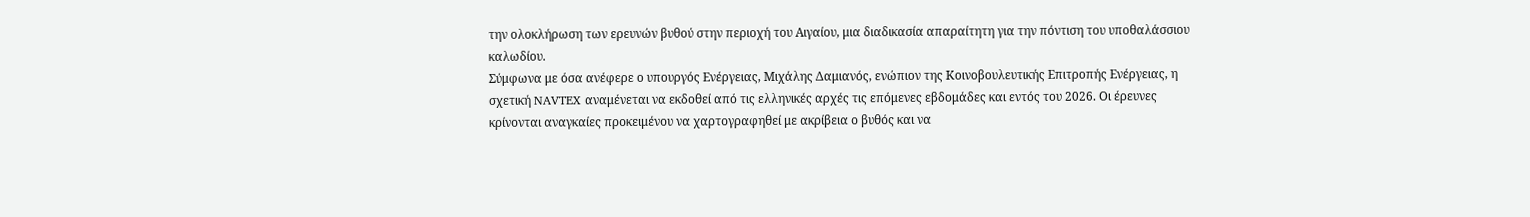την ολοκλήρωση των ερευνών βυθού στην περιοχή του Αιγαίου, μια διαδικασία απαραίτητη για την πόντιση του υποθαλάσσιου καλωδίου.
Σύμφωνα με όσα ανέφερε ο υπουργός Ενέργειας, Μιχάλης Δαμιανός, ενώπιον της Κοινοβουλευτικής Επιτροπής Ενέργειας, η σχετική NAVTEX αναμένεται να εκδοθεί από τις ελληνικές αρχές τις επόμενες εβδομάδες και εντός του 2026. Οι έρευνες κρίνονται αναγκαίες προκειμένου να χαρτογραφηθεί με ακρίβεια ο βυθός και να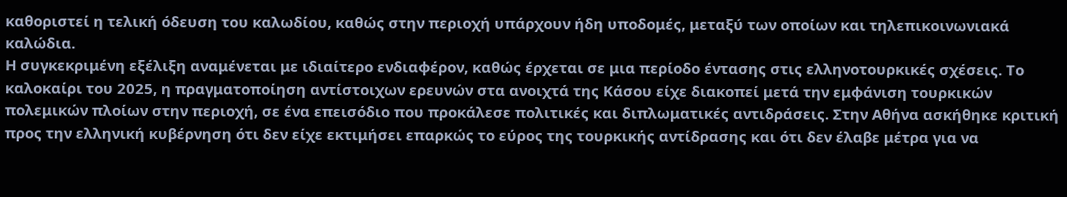καθοριστεί η τελική όδευση του καλωδίου, καθώς στην περιοχή υπάρχουν ήδη υποδομές, μεταξύ των οποίων και τηλεπικοινωνιακά καλώδια.
Η συγκεκριμένη εξέλιξη αναμένεται με ιδιαίτερο ενδιαφέρον, καθώς έρχεται σε μια περίοδο έντασης στις ελληνοτουρκικές σχέσεις. Το καλοκαίρι του 2025, η πραγματοποίηση αντίστοιχων ερευνών στα ανοιχτά της Κάσου είχε διακοπεί μετά την εμφάνιση τουρκικών πολεμικών πλοίων στην περιοχή, σε ένα επεισόδιο που προκάλεσε πολιτικές και διπλωματικές αντιδράσεις. Στην Αθήνα ασκήθηκε κριτική προς την ελληνική κυβέρνηση ότι δεν είχε εκτιμήσει επαρκώς το εύρος της τουρκικής αντίδρασης και ότι δεν έλαβε μέτρα για να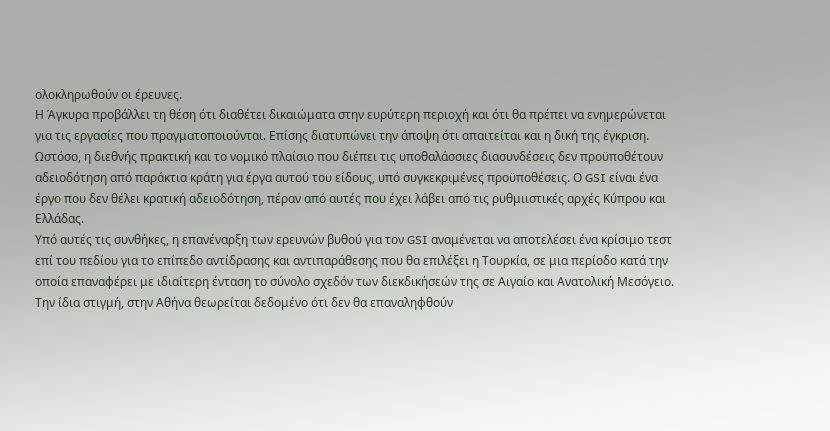ολοκληρωθούν οι έρευνες.
Η Άγκυρα προβάλλει τη θέση ότι διαθέτει δικαιώματα στην ευρύτερη περιοχή και ότι θα πρέπει να ενημερώνεται για τις εργασίες που πραγματοποιούνται. Επίσης διατυπώνει την άποψη ότι απαιτείται και η δική της έγκριση. Ωστόσο, η διεθνής πρακτική και το νομικό πλαίσιο που διέπει τις υποθαλάσσιες διασυνδέσεις δεν προϋποθέτουν αδειοδότηση από παράκτια κράτη για έργα αυτού του είδους, υπό συγκεκριμένες προϋποθέσεις. Ο GSI είναι ένα έργο που δεν θέλει κρατική αδειοδότηση, πέραν από αυτές που έχει λάβει από τις ρυθμιιστικές αρχές Κύπρου και Ελλάδας.
Υπό αυτές τις συνθήκες, η επανέναρξη των ερευνών βυθού για τον GSI αναμένεται να αποτελέσει ένα κρίσιμο τεστ επί του πεδίου για το επίπεδο αντίδρασης και αντιπαράθεσης που θα επιλέξει η Τουρκία, σε μια περίοδο κατά την οποία επαναφέρει με ιδιαίτερη ένταση το σύνολο σχεδόν των διεκδικήσεών της σε Αιγαίο και Ανατολική Μεσόγειο. Την ίδια στιγμή, στην Αθήνα θεωρείται δεδομένο ότι δεν θα επαναληφθούν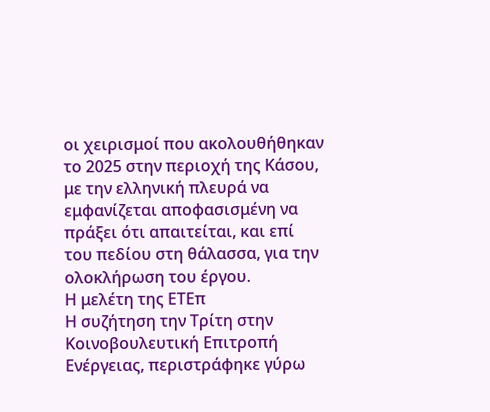οι χειρισμοί που ακολουθήθηκαν το 2025 στην περιοχή της Κάσου, με την ελληνική πλευρά να εμφανίζεται αποφασισμένη να πράξει ότι απαιτείται, και επί του πεδίου στη θάλασσα, για την ολοκλήρωση του έργου.
Η μελέτη της ΕΤΕπ
Η συζήτηση την Τρίτη στην Κοινοβουλευτική Επιτροπή Ενέργειας, περιστράφηκε γύρω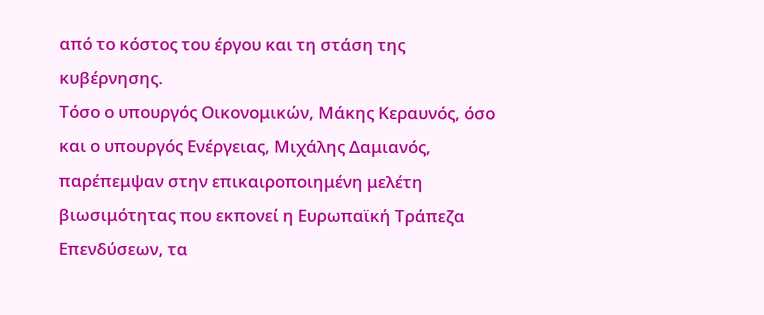από το κόστος του έργου και τη στάση της κυβέρνησης.
Τόσο ο υπουργός Οικονομικών, Μάκης Κεραυνός, όσο και ο υπουργός Ενέργειας, Μιχάλης Δαμιανός, παρέπεμψαν στην επικαιροποιημένη μελέτη βιωσιμότητας που εκπονεί η Ευρωπαϊκή Τράπεζα Επενδύσεων, τα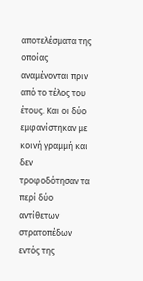αποτελέσματα της οποίας αναμένονται πριν από το τέλος του έτους. Και οι δύο εμφανίστηκαν με κοινή γραμμή και δεν τροφοδότησαν τα περί δύο αντίθετων στρατοπέδων εντός της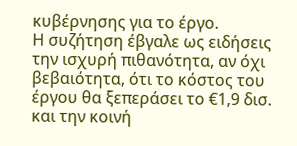κυβέρνησης για το έργο.
Η συζήτηση έβγαλε ως ειδήσεις την ισχυρή πιθανότητα, αν όχι βεβαιότητα, ότι το κόστος του έργου θα ξεπεράσει το €1,9 δισ. και την κοινή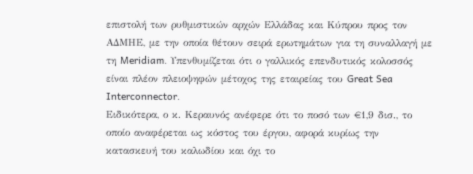επιστολή των ρυθμιστικών αρχών Ελλάδας και Κύπρου προς τον ΑΔΜΗΕ, με την οποία θέτουν σειρά ερωτημάτων για τη συναλλαγή με τη Meridiam. Υπενθυμίζεται ότι ο γαλλικός επενδυτικός κολοσσός είναι πλέον πλειοψηφών μέτοχος της εταιρείας του Great Sea Interconnector.
Ειδικότερα, ο κ. Κεραυνός ανέφερε ότι το ποσό των €1,9 δισ., το οποίο αναφέρεται ως κόστος του έργου, αφορά κυρίως την κατασκευή του καλωδίου και όχι το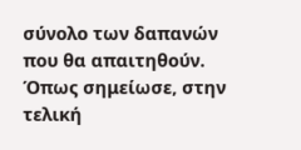σύνολο των δαπανών που θα απαιτηθούν. Όπως σημείωσε, στην τελική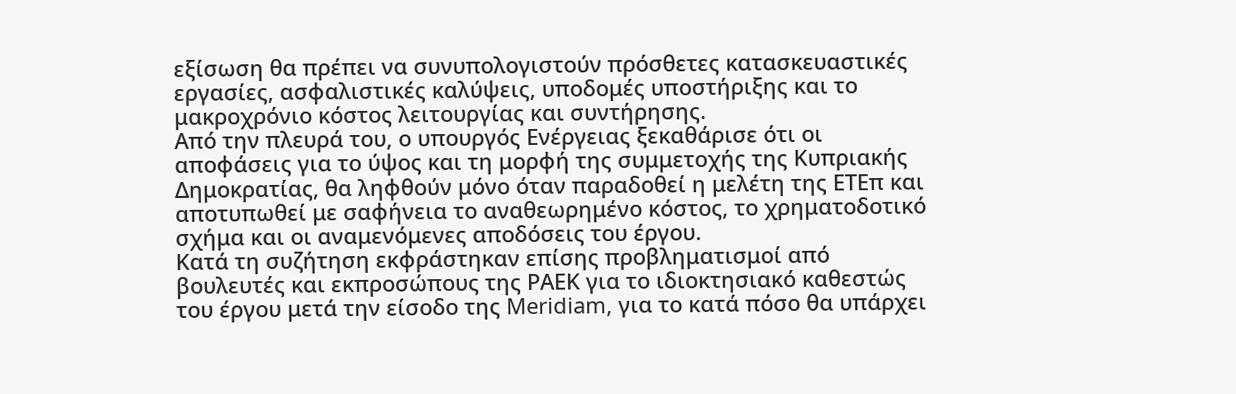εξίσωση θα πρέπει να συνυπολογιστούν πρόσθετες κατασκευαστικές εργασίες, ασφαλιστικές καλύψεις, υποδομές υποστήριξης και το μακροχρόνιο κόστος λειτουργίας και συντήρησης.
Από την πλευρά του, ο υπουργός Ενέργειας ξεκαθάρισε ότι οι αποφάσεις για το ύψος και τη μορφή της συμμετοχής της Κυπριακής Δημοκρατίας, θα ληφθούν μόνο όταν παραδοθεί η μελέτη της ΕΤΕπ και αποτυπωθεί με σαφήνεια το αναθεωρημένο κόστος, το χρηματοδοτικό σχήμα και οι αναμενόμενες αποδόσεις του έργου.
Κατά τη συζήτηση εκφράστηκαν επίσης προβληματισμοί από βουλευτές και εκπροσώπους της ΡΑΕΚ για το ιδιοκτησιακό καθεστώς του έργου μετά την είσοδο της Meridiam, για το κατά πόσο θα υπάρχει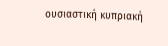ουσιαστική κυπριακή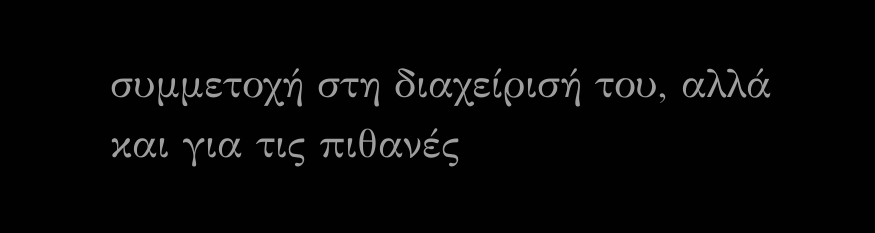συμμετοχή στη διαχείρισή του, αλλά και για τις πιθανές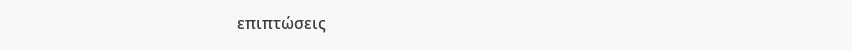επιπτώσεις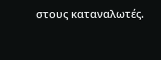στους καταναλωτές.